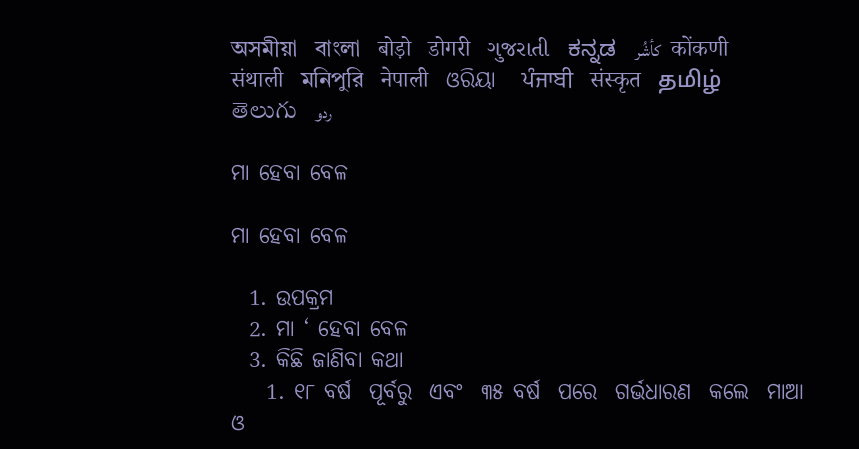অসমীয়া   বাংলা   बोड़ो   डोगरी   ગુજરાતી   ಕನ್ನಡ   كأشُر   कोंकणी   संथाली   মনিপুরি   नेपाली   ଓରିୟା   ਪੰਜਾਬੀ   संस्कृत   தமிழ்  తెలుగు   ردو

ମା ହେବା ବେଳ

ମା ହେବା ବେଳ

  1. ଉପକ୍ରମ
  2. ମା ‘ ହେବା ବେଳ
  3. କିଛି ଜାଣିବା କଥା
    1. ୧୮ ବର୍ଷ  ପୂର୍ବରୁ  ଏବଂ  ୩୫ ବର୍ଷ  ପରେ  ଗର୍ଭଧାରଣ  କଲେ  ମାଆ  ଓ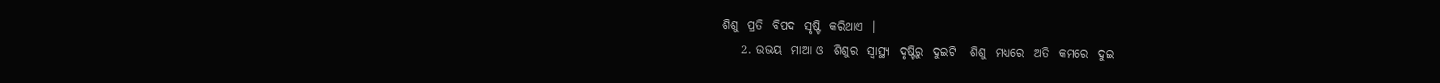ଶିଶୁ  ପ୍ରତି  ବିପଦ  ସୃଷ୍ଟି  କରିଥାଏ  ।
    2. ଉଭୟ  ମାଆ ଓ  ଶିଶୁର  ସ୍ୱାସ୍ଥ୍ୟ  ଦୃଷ୍ଟିରୁ  ଦୁଇଟି   ଶିଶୁ  ମଧ୍ୟରେ  ଅତି  କମରେ  ଦୁଇ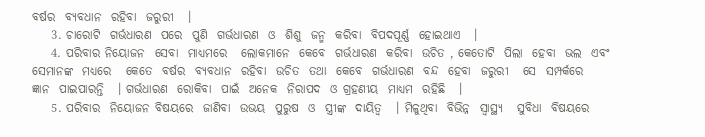ବର୍ଷର  ବ୍ୟବଧାନ  ରହିବା  ଜରୁରୀ   ।
    3. ଚାରୋଟି  ଗର୍ଭଧାରଣ  ପରେ  ପୁଣି  ଗର୍ଭଧାରଣ  ଓ  ଶିଶୁ  ଜନ୍ମ  କରିବା  ବିପଦପୂର୍ଣ୍ଣ  ହୋଇଥାଏ   ।
    4. ପରିବାର ନିୟୋଜନ  ସେବା  ମାଧ୍ୟମରେ   ଲୋକମାନେ  କେବେ  ଗର୍ଭଧାରଣ  କରିବା  ଉଚିତ , କେତୋଟି  ପିଲା  ହେବା  ଭଲ  ଏବଂ  ସେମାନଙ୍କ  ମଧ୍ୟରେ   କେତେ  ବର୍ଷର  ବ୍ୟବଧାନ  ରହିବା  ଉଚିତ  ତଥା  କେବେ  ଗର୍ଭଧାରଣ  ବନ୍ଦ  ହେବା  ଜରୁରୀ   ସେ  ସମ୍ପର୍କରେ  ଜ୍ଞାନ  ପାଇପାରନ୍ତି   । ଗର୍ଭଧାରଣ  ରୋକିବା  ପାଇଁ  ଅନେକ  ନିରାପଦ  ଓ ଗ୍ରହଣୀୟ  ମାଧ୍ୟମ  ରହିଛି   ।
    5. ପରିବାର  ନିୟୋଜନ ବିଷୟରେ  ଜାଣିବା  ଉଭୟ  ପୁରୁଷ  ଓ  ସ୍ତ୍ରୀଙ୍କ  ଦାୟିତ୍ଵ   । ମିଳୁଥିବା  ବିଭିନ୍ନ  ସ୍ୱାସ୍ଥ୍ୟ   ସୁବିଧା  ବିଷୟରେ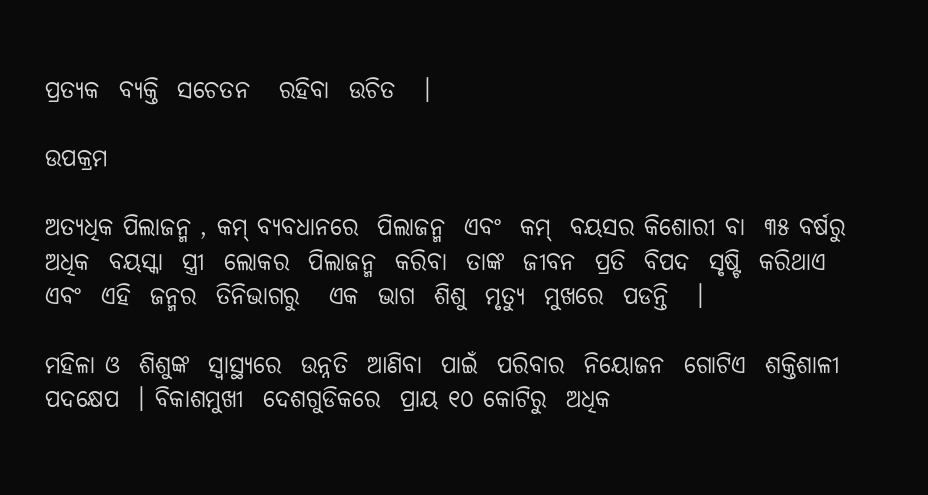ପ୍ରତ୍ୟକ  ବ୍ୟକ୍ତି  ସଚେତନ   ରହିବା  ଉଚିତ   ।

ଉପକ୍ରମ

ଅତ୍ୟଧିକ ପିଲାଜନ୍ମ , କମ୍ ବ୍ୟବଧାନରେ  ପିଲାଜନ୍ମ  ଏବଂ  କମ୍  ବୟସର କିଶୋରୀ ବା  ୩୫ ବର୍ଷରୁ  ଅଧିକ  ବୟସ୍କା  ସ୍ତ୍ରୀ  ଲୋକର  ପିଲାଜନ୍ମ  କରିବା  ତାଙ୍କ  ଜୀବନ  ପ୍ରତି  ବିପଦ  ସୃଷ୍ଟି  କରିଥାଏ  ଏବଂ  ଏହି  ଜନ୍ମର  ତିନିଭାଗରୁ   ଏକ  ଭାଗ  ଶିଶୁ  ମୃତ୍ୟୁ  ମୁଖରେ  ପଡନ୍ତି   ।

ମହିଳା ଓ  ଶିଶୁଙ୍କ  ସ୍ୱାସ୍ଥ୍ୟରେ  ଉନ୍ନତି  ଆଣିବା  ପାଇଁ  ପରିବାର  ନିୟୋଜନ  ଗୋଟିଏ  ଶକ୍ତିଶାଳୀ  ପଦକ୍ଷେପ  । ବିକାଶମୁଖୀ  ଦେଶଗୁଡିକରେ  ପ୍ରାୟ ୧୦ କୋଟିରୁ  ଅଧିକ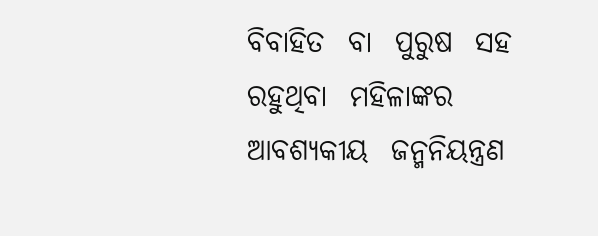ବିବାହିତ  ବା  ପୁରୁଷ  ସହ  ରହୁଥିବା  ମହିଳାଙ୍କର  ଆବଶ୍ୟକୀୟ  ଜନ୍ମନିୟନ୍ତ୍ରଣ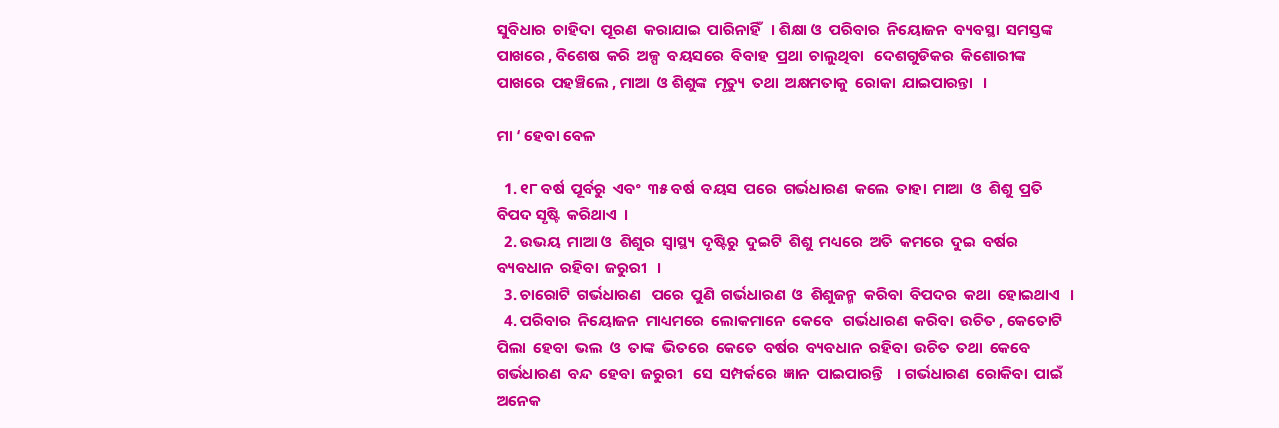ସୁବିଧାର  ଚାହିଦା  ପୂରଣ  କରାଯାଇ  ପାରିନାହିଁ   । ଶିକ୍ଷା ଓ  ପରିବାର  ନିୟୋଜନ  ବ୍ୟବସ୍ଥା  ସମସ୍ତଙ୍କ  ପାଖରେ , ବିଶେଷ  କରି  ଅଳ୍ପ  ବୟସରେ  ବିବାହ  ପ୍ରଥା  ଚାଲୁଥିବା   ଦେଶଗୁଡିକର  କିଶୋରୀଙ୍କ  ପାଖରେ  ପହଞ୍ଚିଲେ , ମାଆ  ଓ ଶିଶୁଙ୍କ  ମୃତ୍ୟୁ  ତଥା  ଅକ୍ଷମତାକୁ  ରୋକା  ଯାଇପାରନ୍ତା   ।

ମା ‘ ହେବା ବେଳ

  1. ୧୮ ବର୍ଷ  ପୂର୍ବରୁ  ଏବଂ  ୩୫ ବର୍ଷ  ବୟସ  ପରେ  ଗର୍ଭଧାରଣ  କଲେ  ତାହା  ମାଆ  ଓ  ଶିଶୁ  ପ୍ରତି  ବିପଦ ସୃଷ୍ଟି  କରିଥାଏ  ।
  2. ଉଭୟ  ମାଆ ଓ  ଶିଶୁର  ସ୍ୱାସ୍ଥ୍ୟ  ଦୃଷ୍ଟିରୁ  ଦୁଇଟି  ଶିଶୁ  ମଧ୍ୟରେ  ଅତି  କମରେ  ଦୁଇ  ବର୍ଷର  ବ୍ୟବଧାନ  ରହିବା  ଜରୁରୀ   ।
  3. ଚାରୋଟି  ଗର୍ଭଧାରଣ   ପରେ  ପୁଣି  ଗର୍ଭଧାରଣ  ଓ  ଶିଶୁଜନ୍ମ  କରିବା  ବିପଦର  କଥା  ହୋଇଥାଏ   ।
  4. ପରିବାର  ନିୟୋଜନ  ମାଧ୍ୟମରେ  ଲୋକମାନେ  କେବେ   ଗର୍ଭଧାରଣ  କରିବା  ଉଚିତ , କେତୋଟି  ପିଲା  ହେବା  ଭଲ  ଓ  ତାଙ୍କ  ଭିତରେ  କେତେ  ବର୍ଷର  ବ୍ୟବଧାନ  ରହିବା  ଉଚିତ  ତଥା  କେବେ  ଗର୍ଭଧାରଣ  ବନ୍ଦ  ହେବା  ଜରୁରୀ   ସେ  ସମ୍ପର୍କରେ  ଜ୍ଞାନ  ପାଇପାରନ୍ତି    । ଗର୍ଭଧାରଣ  ରୋକିବା  ପାଇଁ  ଅନେକ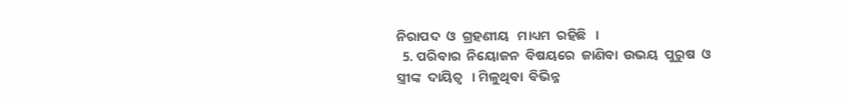ନିରାପଦ  ଓ  ଗ୍ରହଣୀୟ   ମାଧ୍ୟମ  ରହିଛି   ।
  5. ପରିବାର  ନିୟୋଜନ  ବିଷୟରେ  ଜାଣିବା  ଉଭୟ  ପୁରୁଷ  ଓ  ସ୍ତ୍ରୀଙ୍କ  ଦାୟିତ୍ଵ   । ମିଳୁଥିବା  ବିଭିନ୍ନ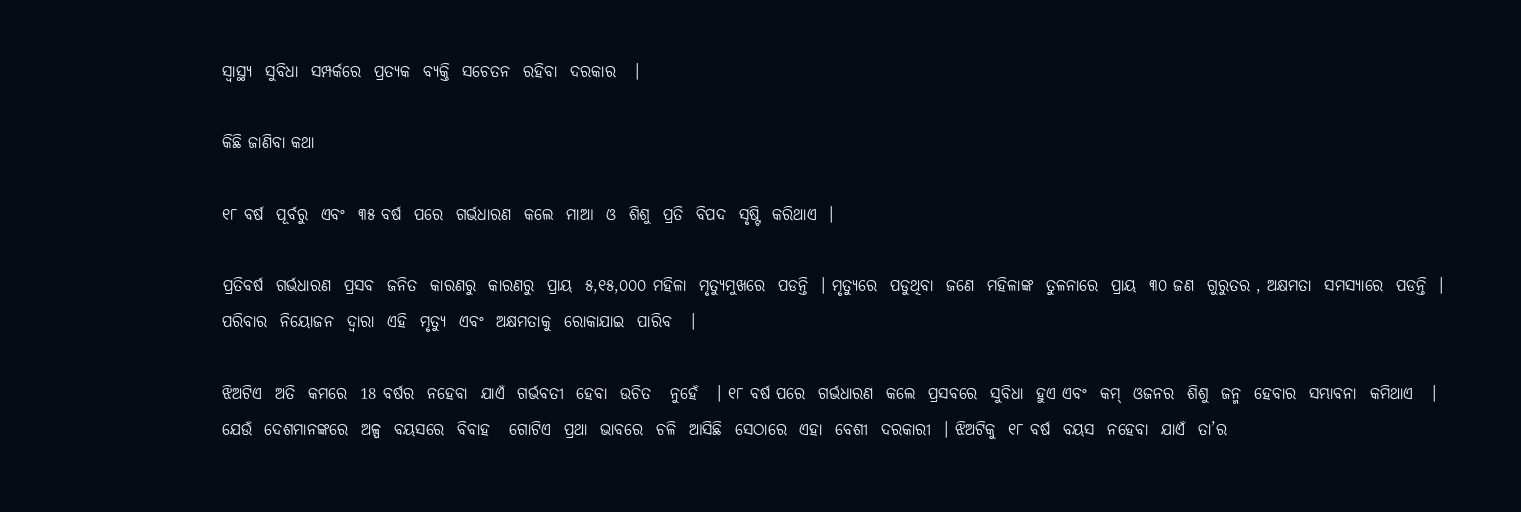ସ୍ୱାସ୍ଥ୍ୟ  ସୁବିଧା  ସମ୍ପର୍କରେ  ପ୍ରତ୍ୟକ  ବ୍ୟକ୍ତି  ସଚେତନ  ରହିବା  ଦରକାର   ।

କିଛି ଜାଣିବା କଥା

୧୮ ବର୍ଷ  ପୂର୍ବରୁ  ଏବଂ  ୩୫ ବର୍ଷ  ପରେ  ଗର୍ଭଧାରଣ  କଲେ  ମାଆ  ଓ  ଶିଶୁ  ପ୍ରତି  ବିପଦ  ସୃଷ୍ଟି  କରିଥାଏ  ।

ପ୍ରତିବର୍ଷ  ଗର୍ଭଧାରଣ  ପ୍ରସବ  ଜନିତ  କାରଣରୁ  କାରଣରୁ  ପ୍ରାୟ  ୫,୧୫,୦୦୦ ମହିଳା  ମୃତ୍ୟୁମୁଖରେ  ପଡନ୍ତି  । ମୃତ୍ୟୁରେ  ପଡୁଥିବା  ଜଣେ  ମହିଳାଙ୍କ  ତୁଳନାରେ  ପ୍ରାୟ  ୩୦ ଜଣ  ଗୁରୁତର , ଅକ୍ଷମତା  ସମସ୍ୟାରେ  ପଡନ୍ତି  । ପରିବାର  ନିୟୋଜନ  ଦ୍ଵାରା  ଏହି  ମୃତ୍ୟୁ  ଏବଂ  ଅକ୍ଷମତାକୁ  ରୋକାଯାଇ  ପାରିବ   ।

ଝିଅଟିଏ  ଅତି  କମରେ  18 ବର୍ଷର  ନହେବା  ଯାଏଁ  ଗର୍ଭବତୀ  ହେବା  ଉଚିତ   ନୁହେଁ   । ୧୮ ବର୍ଷ ପରେ  ଗର୍ଭଧାରଣ  କଲେ  ପ୍ରସବରେ  ସୁବିଧା  ହୁଏ ଏବଂ  କମ୍  ଓଜନର  ଶିଶୁ  ଜନ୍ମ  ହେବାର  ସମ୍ଭାବନା  କମିଥାଏ   । ଯେଉଁ  ଦେଶମାନଙ୍କରେ  ଅଳ୍ପ  ବୟସରେ  ବିବାହ   ଗୋଟିଏ  ପ୍ରଥା  ଭାବରେ  ଚଳି  ଆସିଛି  ସେଠାରେ  ଏହା  ବେଶୀ  ଦରକାରୀ  । ଝିଅଟିକୁ  ୧୮ ବର୍ଷ  ବୟସ  ନହେବା  ଯାଏଁ  ତା’ର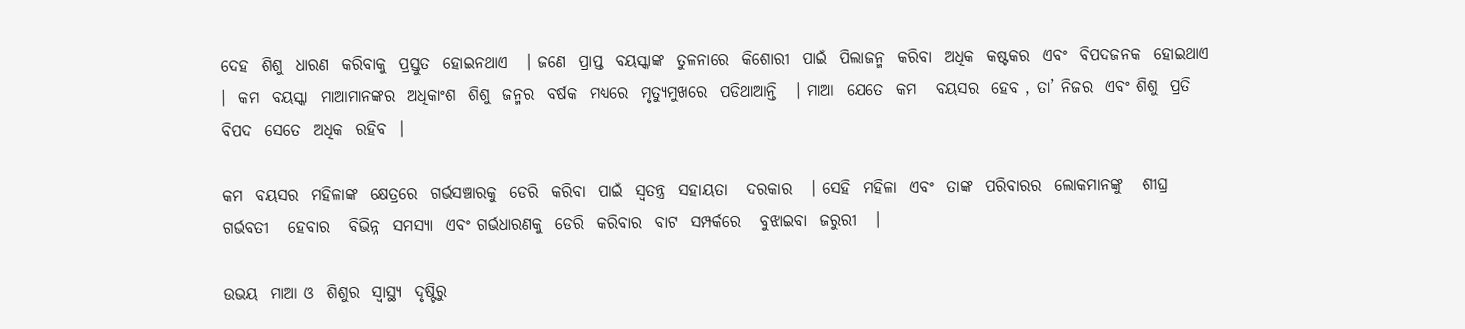ଦେହ  ଶିଶୁ  ଧାରଣ  କରିବାକୁ  ପ୍ରସ୍ତୁତ  ହୋଇନଥାଏ   । ଜଣେ  ପ୍ରାପ୍ତ  ବୟସ୍କାଙ୍କ  ତୁଳନାରେ  କିଶୋରୀ  ପାଇଁ  ପିଲାଜନ୍ମ  କରିବା  ଅଧିକ  କଷ୍ଟକର  ଏବଂ  ବିପଦଜନକ  ହୋଇଥାଏ   ।  କମ  ବୟସ୍କା  ମାଆମାନଙ୍କର  ଅଧିକାଂଶ  ଶିଶୁ  ଜନ୍ମର  ବର୍ଷକ  ମଧ୍ୟରେ  ମୃତ୍ୟୁମୁଖରେ  ପଡିଥାଆନ୍ତି   । ମାଆ  ଯେତେ  କମ   ବୟସର  ହେବ , ତା’ ନିଜର  ଏବଂ ଶିଶୁ  ପ୍ରତି  ବିପଦ  ସେତେ  ଅଧିକ  ରହିବ  ।

କମ  ବୟସର  ମହିଳାଙ୍କ  କ୍ଷେତ୍ରରେ  ଗର୍ଭସଞ୍ଚାରକୁ  ଡେରି  କରିବା  ପାଇଁ  ସ୍ଵତନ୍ତ୍ର  ସହାୟତା   ଦରକାର   । ସେହି  ମହିଳା  ଏବଂ  ତାଙ୍କ  ପରିବାରର  ଲୋକମାନଙ୍କୁ   ଶୀଘ୍ର  ଗର୍ଭବତୀ   ହେବାର   ବିଭିନ୍ନ  ସମସ୍ୟା  ଏବଂ ଗର୍ଭଧାରଣକୁ  ଡେରି  କରିବାର  ବାଟ  ସମ୍ପର୍କରେ   ବୁଝାଇବା  ଜରୁରୀ   ।

ଉଭୟ  ମାଆ ଓ  ଶିଶୁର  ସ୍ୱାସ୍ଥ୍ୟ  ଦୃଷ୍ଟିରୁ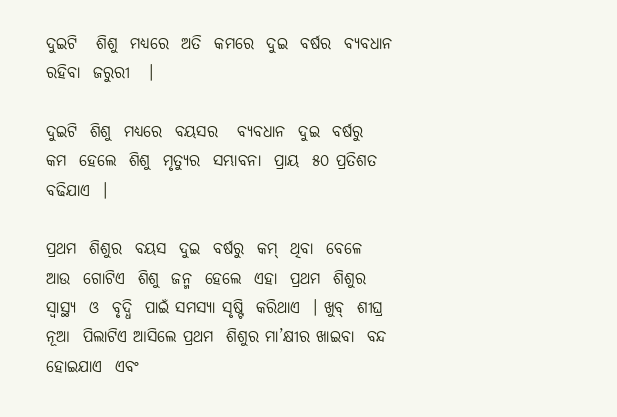ଦୁଇଟି   ଶିଶୁ  ମଧ୍ୟରେ  ଅତି  କମରେ  ଦୁଇ  ବର୍ଷର  ବ୍ୟବଧାନ  ରହିବା  ଜରୁରୀ   ।

ଦୁଇଟି  ଶିଶୁ  ମଧ୍ୟରେ  ବୟସର   ବ୍ୟବଧାନ  ଦୁଇ  ବର୍ଷରୁ  କମ  ହେଲେ  ଶିଶୁ  ମୃତ୍ୟୁର  ସମ୍ଭାବନା  ପ୍ରାୟ  ୫୦ ପ୍ରତିଶତ  ବଢିଯାଏ  ।

ପ୍ରଥମ  ଶିଶୁର  ବୟସ  ଦୁଇ  ବର୍ଷରୁ  କମ୍  ଥିବା  ବେଳେ  ଆଉ  ଗୋଟିଏ  ଶିଶୁ  ଜନ୍ମ  ହେଲେ  ଏହା  ପ୍ରଥମ  ଶିଶୁର  ସ୍ୱାସ୍ଥ୍ୟ  ଓ  ବୃଦ୍ଧି  ପାଇଁ ସମସ୍ୟା ସୃଷ୍ଟି  କରିଥାଏ  । ଖୁବ୍  ଶୀଘ୍ର ନୂଆ  ପିଲାଟିଏ ଆସିଲେ ପ୍ରଥମ  ଶିଶୁର ମା’କ୍ଷୀର ଖାଇବା  ବନ୍ଦ ହୋଇଯାଏ  ଏବଂ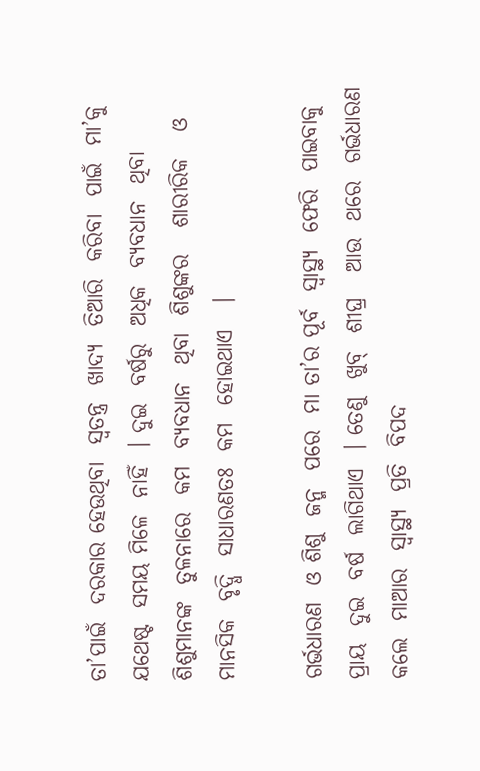ତା’ପାଇଁ  ଦରକାର ହେଉଥିବା  ସ୍ଵତନ୍ତ୍ର  ଖାଦ୍ୟ  ତିଆରି  କରିବା  ପାଇଁ  ମା’କୁ  ଯଥେଷ୍ଟ  ସମୟ ମିଳେ  ନାହିଁ  । ଦୁଇ  ବର୍ଷରୁ  ଅଧିକ  ବ୍ୟବଧାନ  ଥିବା  ଶିଶୁମାନଙ୍କ  ତୁଳନାରେ  କମ  ବ୍ୟବଧାନ  ଥିବା  ଶିଶୁଙ୍କର   ଶାରୀରିକ   ଓ  ମାନସିକ  ବୃଦ୍ଧି  ସାଧାରଣତଃ  କମ  ହୋଇଥାଏ   ।

ଗର୍ଭଧାରଣ  ଓ ଶିଶୁ  ଜନ୍ମ  ପରେ  ମା ତା’ର ପୂର୍ବ  ସ୍ୱାସ୍ଥ୍ୟ  ଫେରି  ପାଇବାକୁ   ପ୍ରାୟ  ଦୁଇ  ବର୍ଷ  ଲାଗିଥାଏ  । ତେଣୁ  ଖୁବ୍  ଶୀଘ୍ର   ଆଉ  ଥରେ  ଗର୍ଭଧାରଣ  କଲେ  ମାଆର  ସ୍ୱାସ୍ଥ୍ୟ  ପ୍ରତି  ବିପଦ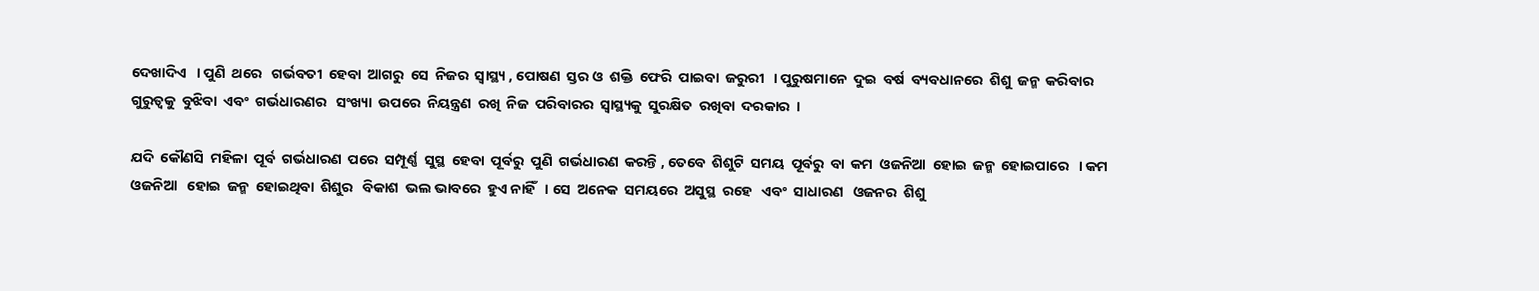ଦେଖାଦିଏ   । ପୁଣି  ଥରେ   ଗର୍ଭବତୀ  ହେବା  ଆଗରୁ  ସେ  ନିଜର  ସ୍ୱାସ୍ଥ୍ୟ , ପୋଷଣ  ସ୍ତର ଓ  ଶକ୍ତି  ଫେରି  ପାଇବା  ଜରୁରୀ   । ପୁରୁଷମାନେ  ଦୁଇ  ବର୍ଷ  ବ୍ୟବଧାନରେ  ଶିଶୁ  ଜନ୍ମ  କରିବାର  ଗୁରୁତ୍ଵକୁ  ବୁଝିବା  ଏବଂ  ଗର୍ଭଧାରଣର   ସଂଖ୍ୟା  ଉପରେ  ନିୟନ୍ତ୍ରଣ  ରଖି  ନିଜ  ପରିବାରର  ସ୍ଵାସ୍ଥ୍ୟକୁ  ସୁରକ୍ଷିତ  ରଖିବା  ଦରକାର  ।

ଯଦି  କୌଣସି  ମହିଳା  ପୂର୍ବ  ଗର୍ଭଧାରଣ  ପରେ  ସମ୍ପୂର୍ଣ୍ଣ  ସୁସ୍ଥ  ହେବା  ପୂର୍ବରୁ  ପୁଣି  ଗର୍ଭଧାରଣ  କରନ୍ତି , ତେବେ  ଶିଶୁଟି  ସମୟ  ପୂର୍ବରୁ  ବା  କମ  ଓଜନିଆ  ହୋଇ  ଜନ୍ମ  ହୋଇପାରେ   । କମ  ଓଜନିଆ   ହୋଇ  ଜନ୍ମ  ହୋଇଥିବା  ଶିଶୁର   ବିକାଶ  ଭଲ ଭାବରେ  ହୁଏ ନାହିଁ   । ସେ  ଅନେକ  ସମୟରେ  ଅସୁସ୍ଥ  ରହେ   ଏବଂ  ସାଧାରଣ   ଓଜନର  ଶିଶୁ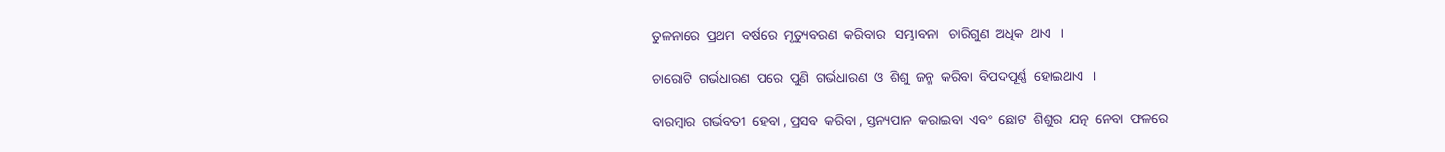ତୁଳନାରେ  ପ୍ରଥମ  ବର୍ଷରେ  ମୃତ୍ୟୁବରଣ  କରିବାର   ସମ୍ଭାବନା   ଚାରିଗୁଣ  ଅଧିକ  ଥାଏ   ।

ଚାରୋଟି  ଗର୍ଭଧାରଣ  ପରେ  ପୁଣି  ଗର୍ଭଧାରଣ  ଓ  ଶିଶୁ  ଜନ୍ମ  କରିବା  ବିପଦପୂର୍ଣ୍ଣ  ହୋଇଥାଏ   ।

ବାରମ୍ବାର  ଗର୍ଭବତୀ  ହେବା , ପ୍ରସବ  କରିବା , ସ୍ତନ୍ୟପାନ  କରାଇବା  ଏବଂ  ଛୋଟ  ଶିଶୁର  ଯତ୍ନ  ନେବା  ଫଳରେ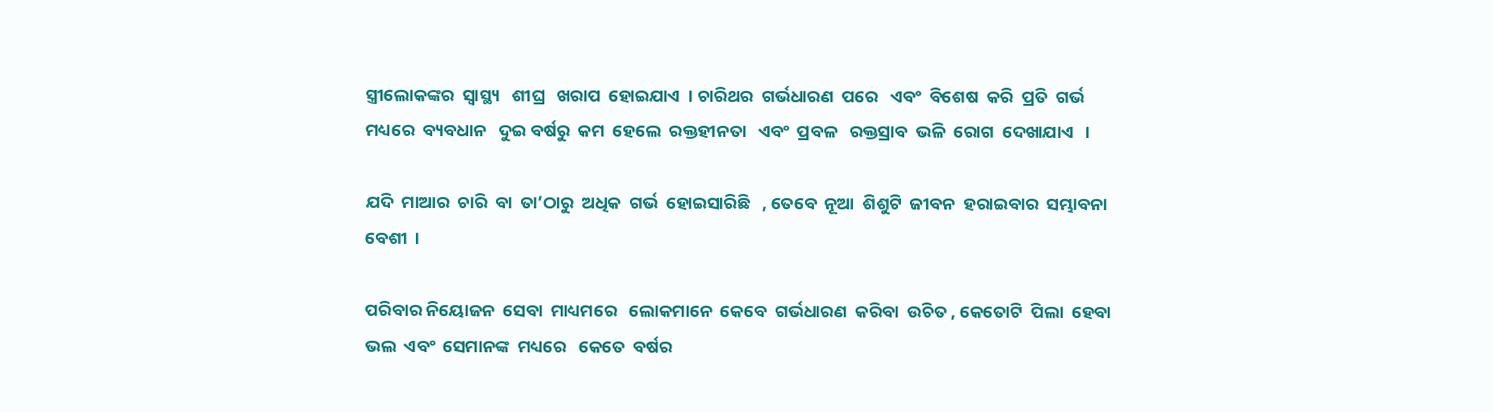ସ୍ତ୍ରୀଲୋକଙ୍କର  ସ୍ୱାସ୍ଥ୍ୟ   ଶୀଘ୍ର   ଖରାପ  ହୋଇଯାଏ  । ଚାରିଥର  ଗର୍ଭଧାରଣ  ପରେ   ଏବଂ  ବିଶେଷ  କରି  ପ୍ରତି  ଗର୍ଭ  ମଧ୍ୟରେ  ବ୍ୟବଧାନ   ଦୁଇ ବର୍ଷରୁ  କମ  ହେଲେ  ରକ୍ତହୀନତା   ଏବଂ  ପ୍ରବଳ   ରକ୍ତସ୍ରାବ  ଭଳି  ରୋଗ  ଦେଖାଯାଏ   ।

ଯଦି  ମାଆର  ଚାରି  ବା  ତା’ଠାରୁ  ଅଧିକ  ଗର୍ଭ  ହୋଇସାରିଛି   , ତେବେ  ନୂଆ  ଶିଶୁଟି  ଜୀବନ  ହରାଇବାର  ସମ୍ଭାବନା  ବେଶୀ  ।

ପରିବାର ନିୟୋଜନ  ସେବା  ମାଧ୍ୟମରେ   ଲୋକମାନେ  କେବେ  ଗର୍ଭଧାରଣ  କରିବା  ଉଚିତ , କେତୋଟି  ପିଲା  ହେବା  ଭଲ  ଏବଂ  ସେମାନଙ୍କ  ମଧ୍ୟରେ   କେତେ  ବର୍ଷର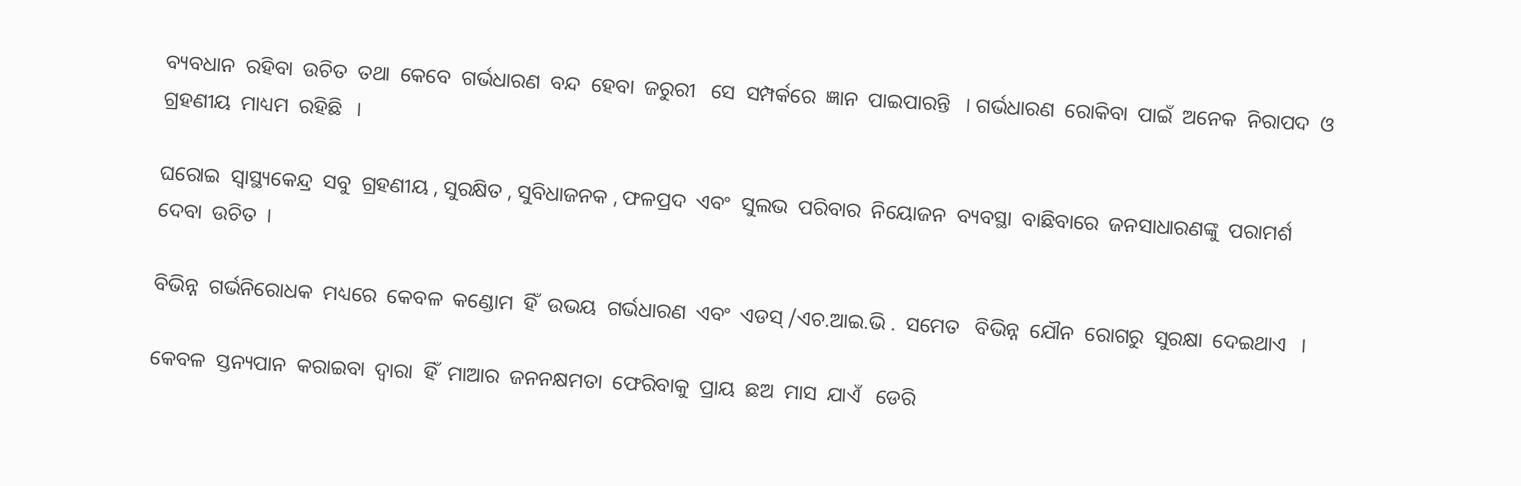ବ୍ୟବଧାନ  ରହିବା  ଉଚିତ  ତଥା  କେବେ  ଗର୍ଭଧାରଣ  ବନ୍ଦ  ହେବା  ଜରୁରୀ   ସେ  ସମ୍ପର୍କରେ  ଜ୍ଞାନ  ପାଇପାରନ୍ତି   । ଗର୍ଭଧାରଣ  ରୋକିବା  ପାଇଁ  ଅନେକ  ନିରାପଦ  ଓ ଗ୍ରହଣୀୟ  ମାଧ୍ୟମ  ରହିଛି   ।

ଘରୋଇ  ସ୍ୱାସ୍ଥ୍ୟକେନ୍ଦ୍ର  ସବୁ  ଗ୍ରହଣୀୟ , ସୁରକ୍ଷିତ , ସୁବିଧାଜନକ , ଫଳପ୍ରଦ  ଏବଂ  ସୁଲଭ  ପରିବାର  ନିୟୋଜନ  ବ୍ୟବସ୍ଥା  ବାଛିବାରେ  ଜନସାଧାରଣଙ୍କୁ  ପରାମର୍ଶ  ଦେବା  ଉଚିତ  ।

ବିଭିନ୍ନ  ଗର୍ଭନିରୋଧକ  ମଧ୍ୟରେ  କେବଳ  କଣ୍ଡୋମ  ହିଁ  ଉଭୟ  ଗର୍ଭଧାରଣ  ଏବଂ  ଏଡସ୍ /ଏଚ.ଆଇ.ଭି .  ସମେତ   ବିଭିନ୍ନ  ଯୌନ  ରୋଗରୁ  ସୁରକ୍ଷା  ଦେଇଥାଏ   ।

କେବଳ  ସ୍ତନ୍ୟପାନ  କରାଇବା  ଦ୍ଵାରା  ହିଁ  ମାଆର  ଜନନକ୍ଷମତା  ଫେରିବାକୁ  ପ୍ରାୟ  ଛଅ  ମାସ  ଯାଏଁ   ଡେରି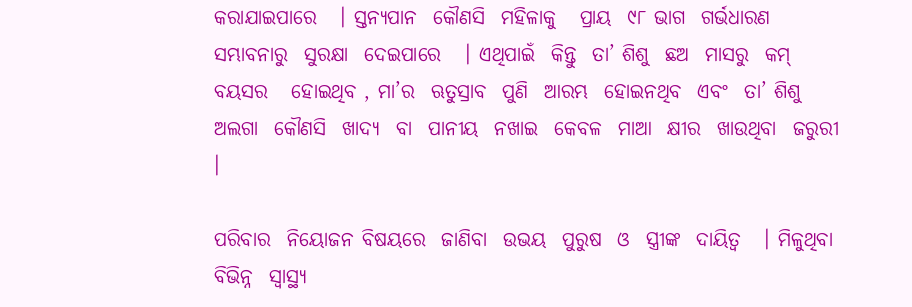କରାଯାଇପାରେ   । ସ୍ତନ୍ୟପାନ  କୌଣସି  ମହିଳାକୁ   ପ୍ରାୟ  ୯୮ ଭାଗ  ଗର୍ଭଧାରଣ  ସମ୍ଭାବନାରୁ  ସୁରକ୍ଷା  ଦେଇପାରେ   । ଏଥିପାଇଁ  କିନ୍ତୁ  ତା’ ଶିଶୁ  ଛଅ  ମାସରୁ  କମ୍  ବୟସର   ହୋଇଥିବ , ମା’ର  ଋତୁସ୍ରାବ  ପୁଣି  ଆରମ୍ଭ  ହୋଇନଥିବ  ଏବଂ  ତା’ ଶିଶୁ  ଅଲଗା  କୌଣସି  ଖାଦ୍ୟ  ବା  ପାନୀୟ  ନଖାଇ  କେବଳ  ମାଆ  କ୍ଷୀର  ଖାଉଥିବା  ଜରୁରୀ   ।

ପରିବାର  ନିୟୋଜନ ବିଷୟରେ  ଜାଣିବା  ଉଭୟ  ପୁରୁଷ  ଓ  ସ୍ତ୍ରୀଙ୍କ  ଦାୟିତ୍ଵ   । ମିଳୁଥିବା  ବିଭିନ୍ନ  ସ୍ୱାସ୍ଥ୍ୟ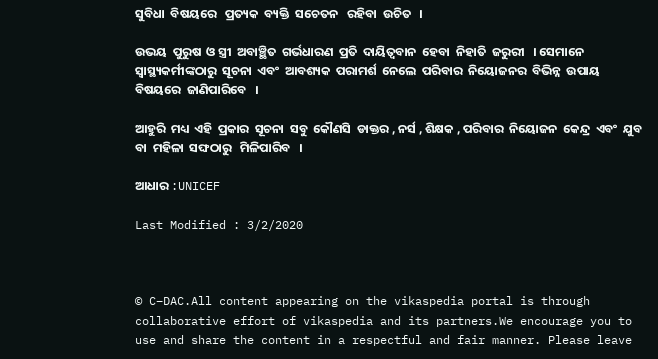ସୁବିଧା  ବିଷୟରେ   ପ୍ରତ୍ୟକ  ବ୍ୟକ୍ତି  ସଚେତନ   ରହିବା  ଉଚିତ   ।

ଉଭୟ  ପୁରୁଷ  ଓ ସ୍ତ୍ରୀ  ଅବାଞ୍ଛିତ  ଗର୍ଭଧାରଣ  ପ୍ରତି  ଦାୟିତ୍ଵବାନ  ହେବା  ନିହାତି  ଜରୁରୀ   । ସେମାନେ  ସ୍ୱାସ୍ଥ୍ୟକର୍ମୀଙ୍କଠାରୁ  ସୂଚନା  ଏବଂ  ଆବଶ୍ୟକ  ପରାମର୍ଶ  ନେଲେ  ପରିବାର  ନିୟୋଜନର  ବିଭିନ୍ନ  ଉପାୟ  ବିଷୟରେ  ଜାଣିପାରିବେ   ।

ଆହୁରି  ମଧ୍ୟ  ଏହି  ପ୍ରକାର  ସୂଚନା  ସବୁ  କୌଣସି  ଡାକ୍ତର , ନର୍ସ , ଶିକ୍ଷକ , ପରିବାର  ନିୟୋଜନ  କେନ୍ଦ୍ର  ଏବଂ  ଯୁବ  ବା  ମହିଳା  ସଙ୍ଘଠାରୁ   ମିଳିପାରିବ   ।

ଆଧାର :UNICEF

Last Modified : 3/2/2020



© C–DAC.All content appearing on the vikaspedia portal is through collaborative effort of vikaspedia and its partners.We encourage you to use and share the content in a respectful and fair manner. Please leave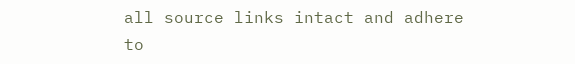all source links intact and adhere to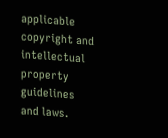applicable copyright and intellectual property guidelines and laws.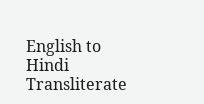English to Hindi Transliterate